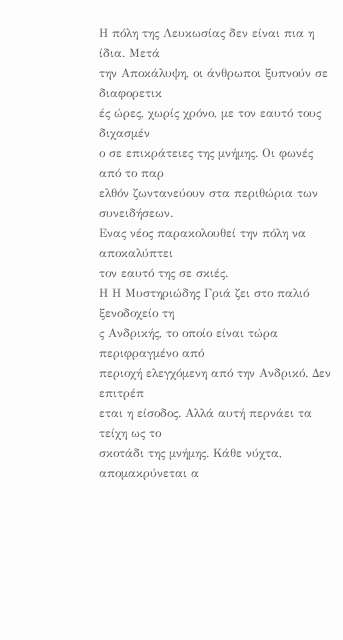Η πόλη της Λευκωσίας δεν είναι πια η ίδια. Μετά
την Αποκάλυψη, οι άνθρωποι ξυπνούν σε διαφορετικ
ές ώρες, χωρίς χρόνο, με τον εαυτό τους διχασμέν
ο σε επικράτειες της μνήμης. Οι φωνές από το παρ
ελθόν ζωντανεύουν στα περιθώρια των συνειδήσεων.
Ενας νέος παρακολουθεί την πόλη να αποκαλύπτει
τον εαυτό της σε σκιές.
Η Η Μυστηριώδης Γριά ζει στο παλιό ξενοδοχείο τη
ς Ανδρικής, το οποίο είναι τώρα περιφραγμένο από
περιοχή ελεγχόμενη από την Ανδρικό. Δεν επιτρέπ
εται η είσοδος. Αλλά αυτή περνάει τα τείχη ως το
σκοτάδι της μνήμης. Κάθε νύχτα, απομακρύνεται α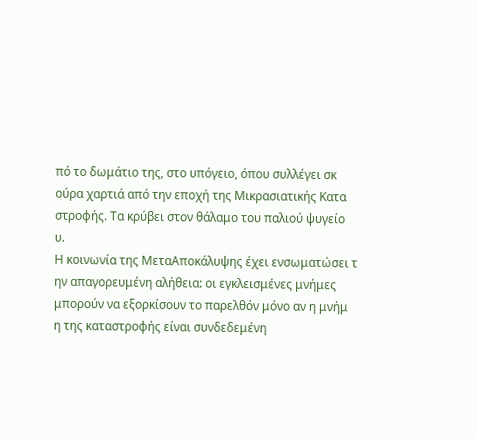πό το δωμάτιο της, στο υπόγειο, όπου συλλέγει σκ
ούρα χαρτιά από την εποχή της Μικρασιατικής Κατα
στροφής. Τα κρύβει στον θάλαμο του παλιού ψυγείο
υ.
Η κοινωνία της ΜεταΑποκάλυψης έχει ενσωματώσει τ
ην απαγορευμένη αλήθεια: οι εγκλεισμένες μνήμες
μπορούν να εξορκίσουν το παρελθόν μόνο αν η μνήμ
η της καταστροφής είναι συνδεδεμένη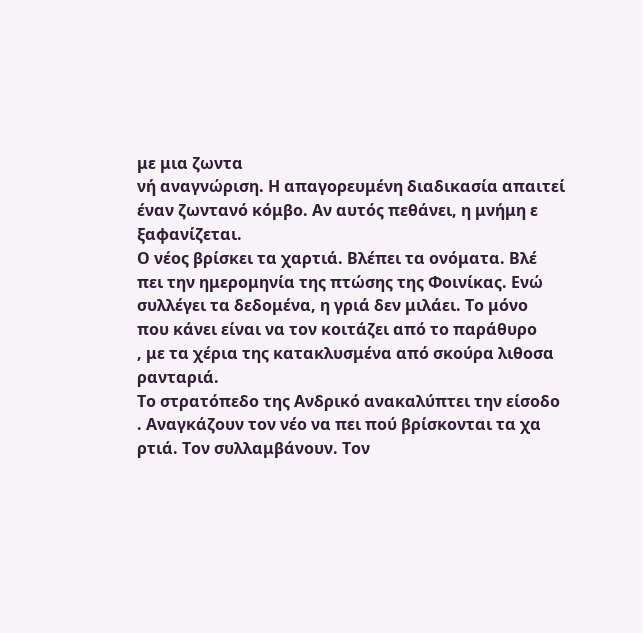με μια ζωντα
νή αναγνώριση. Η απαγορευμένη διαδικασία απαιτεί
έναν ζωντανό κόμβο. Αν αυτός πεθάνει, η μνήμη ε
ξαφανίζεται.
Ο νέος βρίσκει τα χαρτιά. Βλέπει τα ονόματα. Βλέ
πει την ημερομηνία της πτώσης της Φοινίκας. Ενώ
συλλέγει τα δεδομένα, η γριά δεν μιλάει. Το μόνο
που κάνει είναι να τον κοιτάζει από το παράθυρο
, με τα χέρια της κατακλυσμένα από σκούρα λιθοσα
ρανταριά.
Το στρατόπεδο της Ανδρικό ανακαλύπτει την είσοδο
. Αναγκάζουν τον νέο να πει πού βρίσκονται τα χα
ρτιά. Τον συλλαμβάνουν. Τον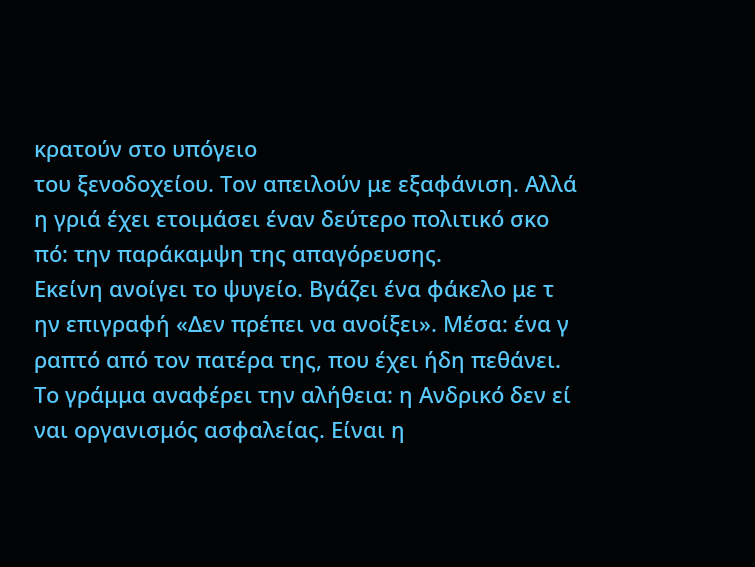κρατούν στο υπόγειο
του ξενοδοχείου. Τον απειλούν με εξαφάνιση. Αλλά
η γριά έχει ετοιμάσει έναν δεύτερο πολιτικό σκο
πό: την παράκαμψη της απαγόρευσης.
Εκείνη ανοίγει το ψυγείο. Βγάζει ένα φάκελο με τ
ην επιγραφή «Δεν πρέπει να ανοίξει». Μέσα: ένα γ
ραπτό από τον πατέρα της, που έχει ήδη πεθάνει.
Το γράμμα αναφέρει την αλήθεια: η Ανδρικό δεν εί
ναι οργανισμός ασφαλείας. Είναι η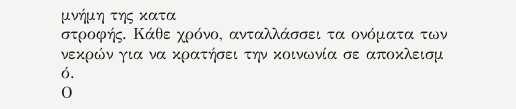μνήμη της κατα
στροφής. Κάθε χρόνο, ανταλλάσσει τα ονόματα των
νεκρών για να κρατήσει την κοινωνία σε αποκλεισμ
ό.
Ο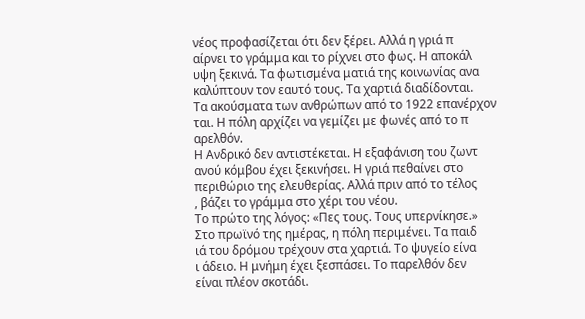νέος προφασίζεται ότι δεν ξέρει. Αλλά η γριά π
αίρνει το γράμμα και το ρίχνει στο φως. Η αποκάλ
υψη ξεκινά. Τα φωτισμένα ματιά της κοινωνίας ανα
καλύπτουν τον εαυτό τους. Τα χαρτιά διαδίδονται.
Τα ακούσματα των ανθρώπων από το 1922 επανέρχον
ται. Η πόλη αρχίζει να γεμίζει με φωνές από το π
αρελθόν.
Η Ανδρικό δεν αντιστέκεται. Η εξαφάνιση του ζωντ
ανού κόμβου έχει ξεκινήσει. Η γριά πεθαίνει στο
περιθώριο της ελευθερίας. Αλλά πριν από το τέλος
, βάζει το γράμμα στο χέρι του νέου.
Το πρώτο της λόγος: «Πες τους. Τους υπερνίκησε.»
Στο πρωϊνό της ημέρας, η πόλη περιμένει. Τα παιδ
ιά του δρόμου τρέχουν στα χαρτιά. Το ψυγείο είνα
ι άδειο. Η μνήμη έχει ξεσπάσει. Το παρελθόν δεν
είναι πλέον σκοτάδι.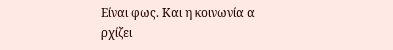Είναι φως. Και η κοινωνία α
ρχίζει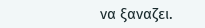να ξαναζει.